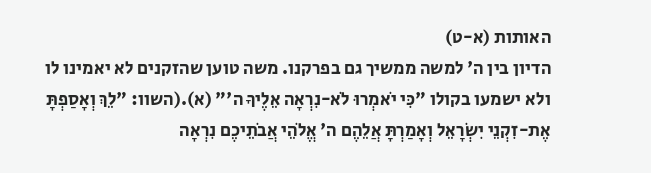האותות (א-ט)
הדיון בין ה' למשה ממשיך גם בפרקנו. משה טוען שהזקנים לא יאמינו לו ולא ישמעו בקולו "כִּי יֹאמְרוּ לֹא-נִרְאָה אֵלֶיךָ ה'" (א).(השוו: "לֵךְ וְאָסַפְתָּ אֶת-זִקְנֵי יִשְׂרָאֵל וְאָמַרְתָּ אֲלֵהֶם ה' אֱלֹהֵי אֲבֹתֵיכֶם נִרְאָה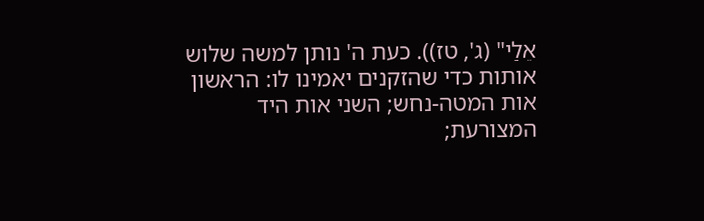אֵלַי" (ג', טז)). כעת ה' נותן למשה שלוש אותות כדי שהזקנים יאמינו לו: הראשון אות המטה-נחש; השני אות היד המצורעת;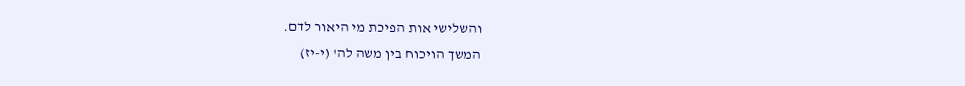והשלישי אות הפיכת מי היאור לדם.
המשך הויכוח בין משה לה' (י-יז)